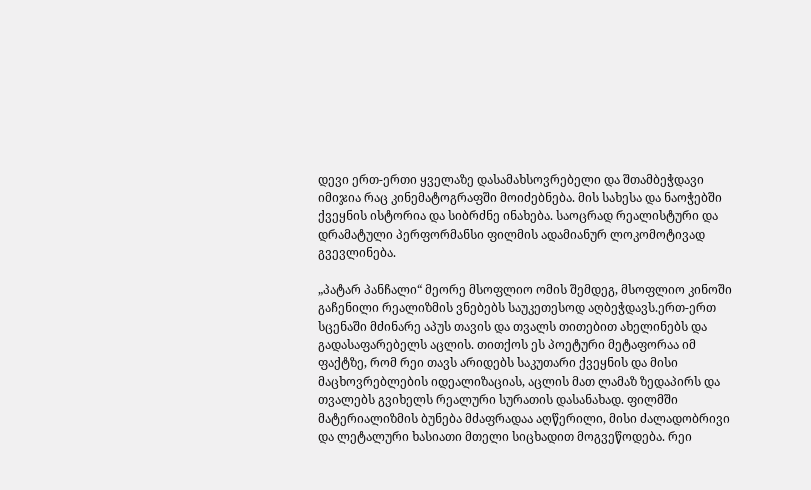დევი ერთ-ერთი ყველაზე დასამახსოვრებელი და შთამბეჭდავი იმიჯია რაც კინემატოგრაფში მოიძებნება. მის სახესა და ნაოჭებში ქვეყნის ისტორია და სიბრძნე ინახება. საოცრად რეალისტური და დრამატული პერფორმანსი ფილმის ადამიანურ ლოკომოტივად გვევლინება.

„პატარ პანჩალი“ მეორე მსოფლიო ომის შემდეგ, მსოფლიო კინოში გაჩენილი რეალიზმის ვნებებს საუკეთესოდ აღბეჭდავს.ერთ-ერთ სცენაში მძინარე აპუს თავის და თვალს თითებით ახელინებს და გადასაფარებელს აცლის. თითქოს ეს პოეტური მეტაფორაა იმ ფაქტზე, რომ რეი თავს არიდებს საკუთარი ქვეყნის და მისი მაცხოვრებლების იდეალიზაციას, აცლის მათ ლამაზ ზედაპირს და თვალებს გვიხელს რეალური სურათის დასანახად. ფილმში მატერიალიზმის ბუნება მძაფრადაა აღწერილი, მისი ძალადობრივი და ლეტალური ხასიათი მთელი სიცხადით მოგვეწოდება. რეი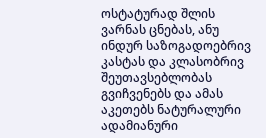ოსტატურად შლის ვარნას ცნებას, ანუ ინდურ საზოგადოებრივ კასტას და კლასობრივ შეუთავსებლობას გვიჩვენებს და ამას აკეთებს ნატურალური ადამიანური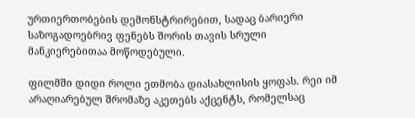ურთიერთობების დემონსტრირებით, სადაც ბარიერი საზოგადოებრივ ფენებს შორის თავის სრული მანკიერებითაა მოწოდებული.

ფილმში დიდი როლი ეთმობა დიასახლისის ყოფას. რეი იმ არაღიარებულ შრომაზე აკეთებს აქცენტს, რომელსაც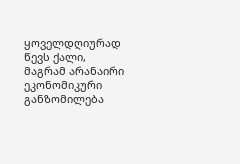ყოველდღიურად წევს ქალი, მაგრამ არანაირი ეკონომიკური განზომილება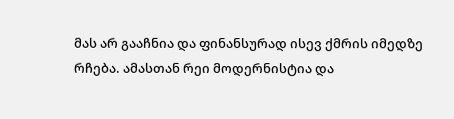მას არ გააჩნია და ფინანსურად ისევ ქმრის იმედზე რჩება. ამასთან რეი მოდერნისტია და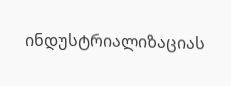ინდუსტრიალიზაციას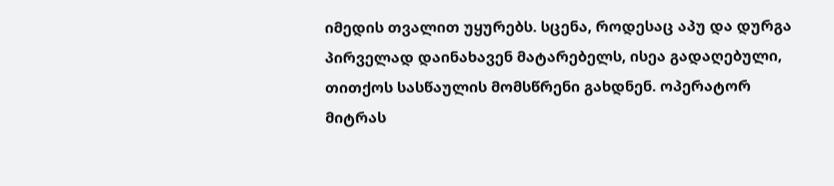იმედის თვალით უყურებს. სცენა, როდესაც აპუ და დურგა პირველად დაინახავენ მატარებელს, ისეა გადაღებული, თითქოს სასწაულის მომსწრენი გახდნენ. ოპერატორ მიტრას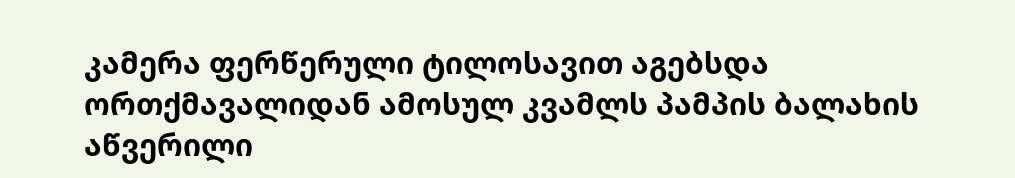კამერა ფერწერული ტილოსავით აგებსდა ორთქმავალიდან ამოსულ კვამლს პამპის ბალახის აწვერილი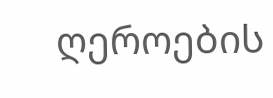ღეროების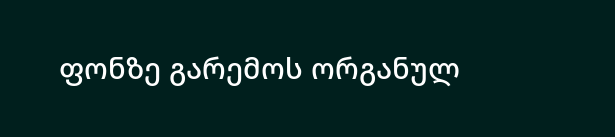ფონზე გარემოს ორგანულ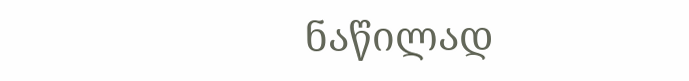ნაწილად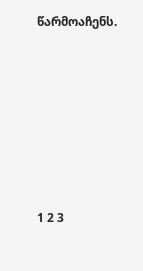წარმოაჩენს.







1 2 3